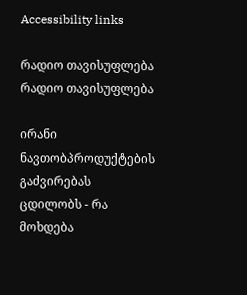Accessibility links

რადიო თავისუფლება რადიო თავისუფლება

ირანი ნავთობპროდუქტების გაძვირებას ცდილობს - რა მოხდება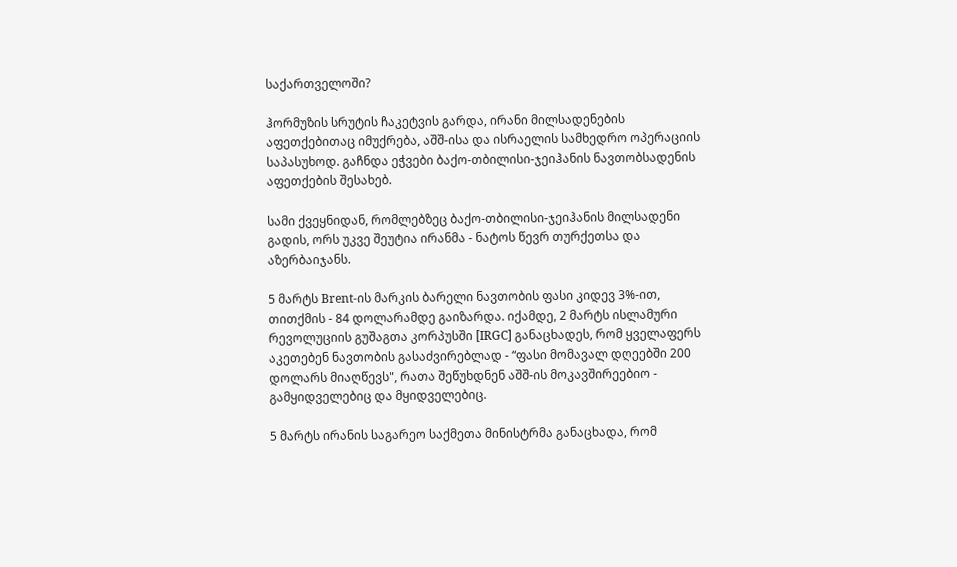საქართველოში?

ჰორმუზის სრუტის ჩაკეტვის გარდა, ირანი მილსადენების აფეთქებითაც იმუქრება, აშშ-ისა და ისრაელის სამხედრო ოპერაციის საპასუხოდ. გაჩნდა ეჭვები ბაქო-თბილისი-ჯეიჰანის ნავთობსადენის აფეთქების შესახებ.

სამი ქვეყნიდან, რომლებზეც ბაქო-თბილისი-ჯეიჰანის მილსადენი გადის, ორს უკვე შეუტია ირანმა - ნატოს წევრ თურქეთსა და აზერბაიჯანს.

5 მარტს Brent-ის მარკის ბარელი ნავთობის ფასი კიდევ 3%-ით, თითქმის - 84 დოლარამდე გაიზარდა. იქამდე, 2 მარტს ისლამური რევოლუციის გუშაგთა კორპუსში [IRGC] განაცხადეს, რომ ყველაფერს აკეთებენ ნავთობის გასაძვირებლად - “ფასი მომავალ დღეებში 200 დოლარს მიაღწევს", რათა შეწუხდნენ აშშ-ის მოკავშირეებიო - გამყიდველებიც და მყიდველებიც.

5 მარტს ირანის საგარეო საქმეთა მინისტრმა განაცხადა, რომ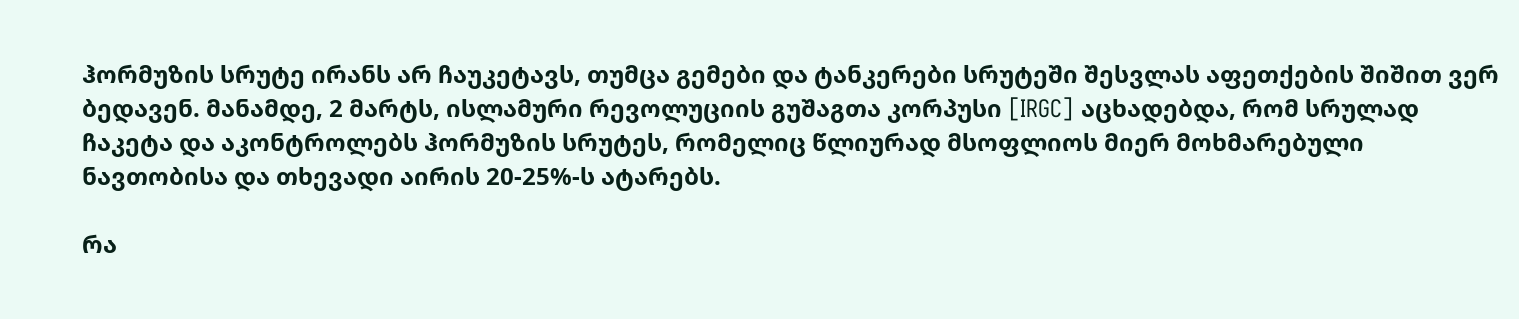ჰორმუზის სრუტე ირანს არ ჩაუკეტავს, თუმცა გემები და ტანკერები სრუტეში შესვლას აფეთქების შიშით ვერ ბედავენ. მანამდე, 2 მარტს, ისლამური რევოლუციის გუშაგთა კორპუსი [IRGC] აცხადებდა, რომ სრულად ჩაკეტა და აკონტროლებს ჰორმუზის სრუტეს, რომელიც წლიურად მსოფლიოს მიერ მოხმარებული ნავთობისა და თხევადი აირის 20-25%-ს ატარებს.

რა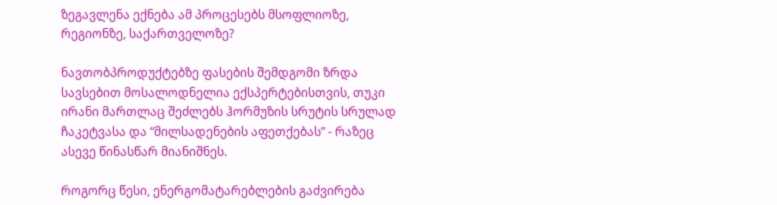ზეგავლენა ექნება ამ პროცესებს მსოფლიოზე, რეგიონზე, საქართველოზე?

ნავთობპროდუქტებზე ფასების შემდგომი ზრდა სავსებით მოსალოდნელია ექსპერტებისთვის, თუკი ირანი მართლაც შეძლებს ჰორმუზის სრუტის სრულად ჩაკეტვასა და “მილსადენების აფეთქებას” - რაზეც ასევე წინასწარ მიანიშნეს.

როგორც წესი, ენერგომატარებლების გაძვირება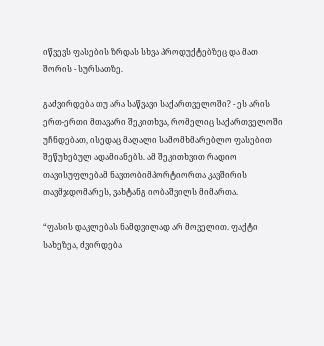იწვევს ფასების ზრდას სხვა პროდუქტებზეც და მათ შორის - სურსათზე.

გაძვირდება თუ არა საწვავი საქართველოში? - ეს არის ერთ-ერთი მთავარი შეკითხვა, რომელიც საქართველოში უჩნდებათ, ისედაც მაღალი სამომხმარებლო ფასებით შეწუხებულ ადამიანებს. ამ შეკითხვით რადიო თავისუფლებამ ნავთობიმპორტიორთა კავშირის თავმჯდომარეს, ვახტანგ იობაშვილს მიმართა.

“ფასის დაკლებას ნამდვილად არ მოველით. ფაქტი სახეზეა, ძვირდება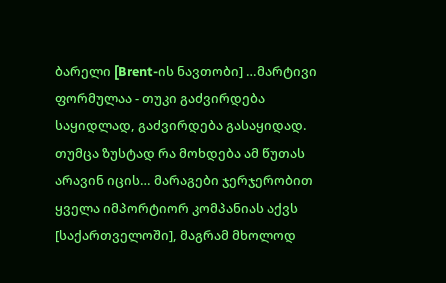ბარელი [Brent-ის ნავთობი] …მარტივი ფორმულაა - თუკი გაძვირდება საყიდლად, გაძვირდება გასაყიდად. თუმცა ზუსტად რა მოხდება ამ წუთას არავინ იცის… მარაგები ჯერჯერობით ყველა იმპორტიორ კომპანიას აქვს [საქართველოში], მაგრამ მხოლოდ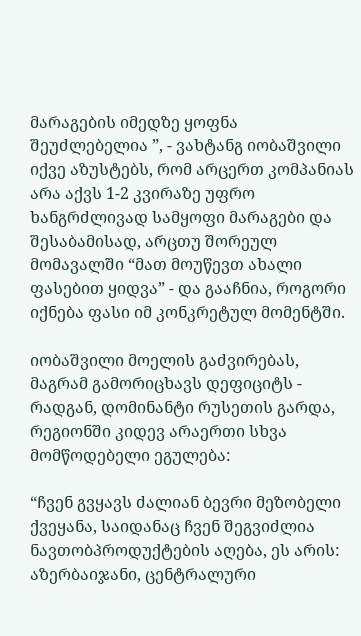მარაგების იმედზე ყოფნა შეუძლებელია ”, - ვახტანგ იობაშვილი იქვე აზუსტებს, რომ არცერთ კომპანიას არა აქვს 1-2 კვირაზე უფრო ხანგრძლივად სამყოფი მარაგები და შესაბამისად, არცთუ შორეულ მომავალში “მათ მოუწევთ ახალი ფასებით ყიდვა” - და გააჩნია, როგორი იქნება ფასი იმ კონკრეტულ მომენტში.

იობაშვილი მოელის გაძვირებას, მაგრამ გამორიცხავს დეფიციტს - რადგან, დომინანტი რუსეთის გარდა, რეგიონში კიდევ არაერთი სხვა მომწოდებელი ეგულება:

“ჩვენ გვყავს ძალიან ბევრი მეზობელი ქვეყანა, საიდანაც ჩვენ შეგვიძლია ნავთობპროდუქტების აღება, ეს არის: აზერბაიჯანი, ცენტრალური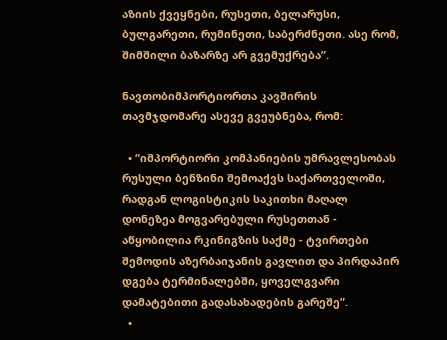აზიის ქვეყნები, რუსეთი, ბელარუსი, ბულგარეთი, რუმინეთი, საბერძნეთი. ასე რომ, შიმშილი ბაზარზე არ გვემუქრება”.

ნავთობიმპორტიორთა კავშირის თავმჯდომარე ასევე გვეუბნება, რომ:

  • “იმპორტიორი კომპანიების უმრავლესობას რუსული ბენზინი შემოაქვს საქართველოში, რადგან ლოგისტიკის საკითხი მაღალ დონეზეა მოგვარებული რუსეთთან - აწყობილია რკინიგზის საქმე - ტვირთები შემოდის აზერბაიჯანის გავლით და პირდაპირ დგება ტერმინალებში, ყოველგვარი დამატებითი გადასახადების გარეშე”.
  •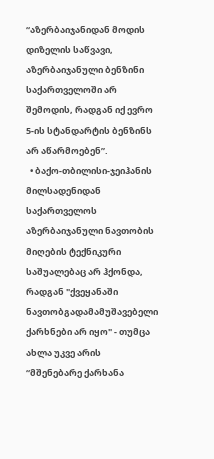“აზერბაიჯანიდან მოდის დიზელის საწვავი, აზერბაიჯანული ბენზინი საქართველოში არ შემოდის, რადგან იქ ევრო 5-ის სტანდარტის ბენზინს არ აწარმოებენ”.
  • ბაქო-თბილისი-ჯეიჰანის მილსადენიდან საქართველოს აზერბაიჯანული ნავთობის მიღების ტექნიკური საშუალებაც არ ჰქონდა, რადგან "ქვეყანაში ნავთობგადამამუშავებელი ქარხნები არ იყო" - თუმცა ახლა უკვე არის “მშენებარე ქარხანა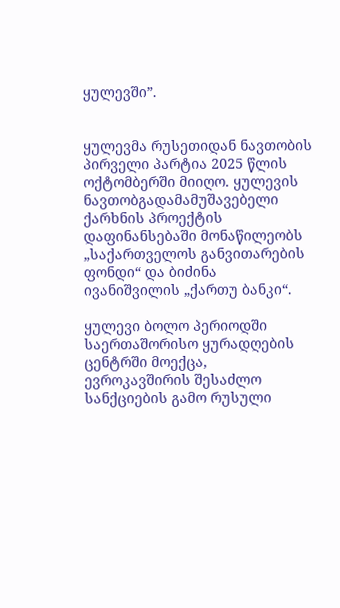ყულევში”.


ყულევმა რუსეთიდან ნავთობის პირველი პარტია 2025 წლის ოქტომბერში მიიღო. ყულევის ნავთობგადამამუშავებელი ქარხნის პროექტის დაფინანსებაში მონაწილეობს „საქართველოს განვითარების ფონდი“ და ბიძინა ივანიშვილის „ქართუ ბანკი“.

ყულევი ბოლო პერიოდში საერთაშორისო ყურადღების ცენტრში მოექცა, ევროკავშირის შესაძლო სანქციების გამო რუსული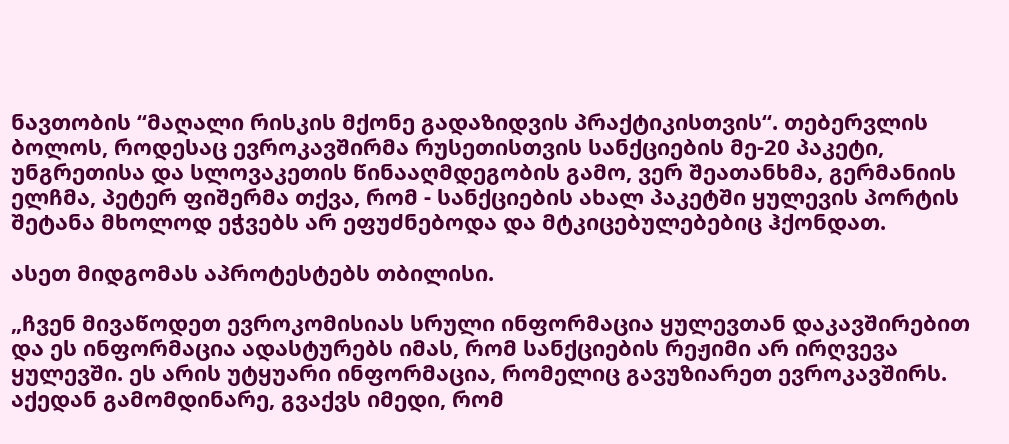ნავთობის “მაღალი რისკის მქონე გადაზიდვის პრაქტიკისთვის“. თებერვლის ბოლოს, როდესაც ევროკავშირმა რუსეთისთვის სანქციების მე-20 პაკეტი, უნგრეთისა და სლოვაკეთის წინააღმდეგობის გამო, ვერ შეათანხმა, გერმანიის ელჩმა, პეტერ ფიშერმა თქვა, რომ - სანქციების ახალ პაკეტში ყულევის პორტის შეტანა მხოლოდ ეჭვებს არ ეფუძნებოდა და მტკიცებულებებიც ჰქონდათ.

ასეთ მიდგომას აპროტესტებს თბილისი.

„ჩვენ მივაწოდეთ ევროკომისიას სრული ინფორმაცია ყულევთან დაკავშირებით და ეს ინფორმაცია ადასტურებს იმას, რომ სანქციების რეჟიმი არ ირღვევა ყულევში. ეს არის უტყუარი ინფორმაცია, რომელიც გავუზიარეთ ევროკავშირს. აქედან გამომდინარე, გვაქვს იმედი, რომ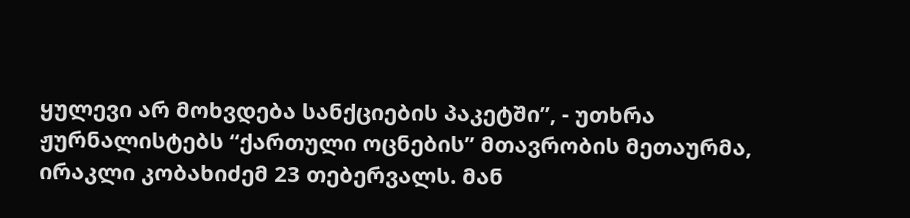ყულევი არ მოხვდება სანქციების პაკეტში”, - უთხრა ჟურნალისტებს “ქართული ოცნების” მთავრობის მეთაურმა, ირაკლი კობახიძემ 23 თებერვალს. მან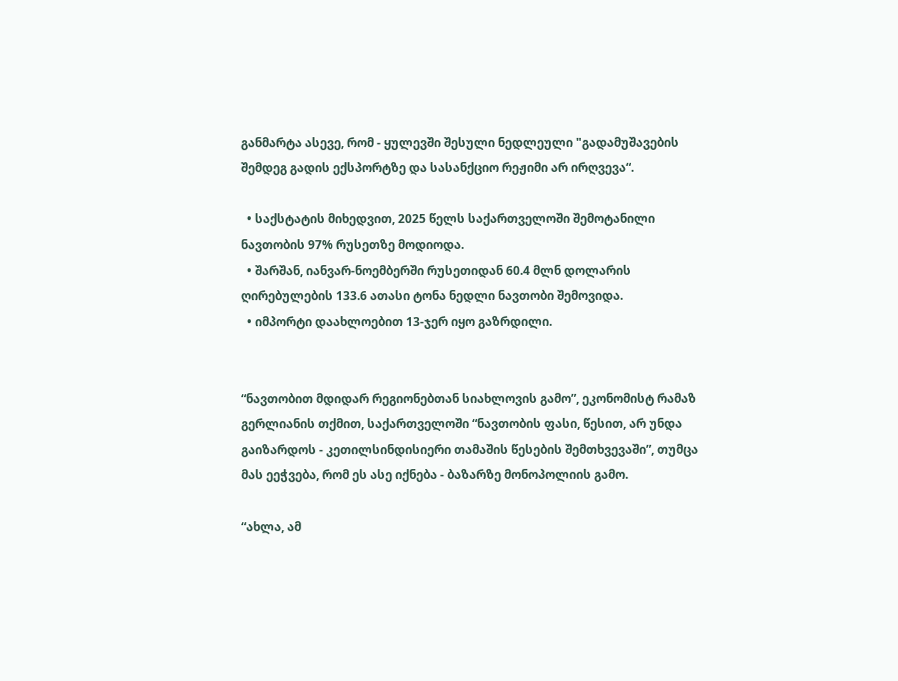განმარტა ასევე, რომ - ყულევში შესული ნედლეული "გადამუშავების შემდეგ გადის ექსპორტზე და სასანქციო რეჟიმი არ ირღვევა“.

  • საქსტატის მიხედვით, 2025 წელს საქართველოში შემოტანილი ნავთობის 97% რუსეთზე მოდიოდა.
  • შარშან, იანვარ-ნოემბერში რუსეთიდან 60.4 მლნ დოლარის ღირებულების 133.6 ათასი ტონა ნედლი ნავთობი შემოვიდა.
  • იმპორტი დაახლოებით 13-ჯერ იყო გაზრდილი.


“ნავთობით მდიდარ რეგიონებთან სიახლოვის გამო”, ეკონომისტ რამაზ გერლიანის თქმით, საქართველოში “ნავთობის ფასი, წესით, არ უნდა გაიზარდოს - კეთილსინდისიერი თამაშის წესების შემთხვევაში”, თუმცა მას ეეჭვება, რომ ეს ასე იქნება - ბაზარზე მონოპოლიის გამო.

“ახლა, ამ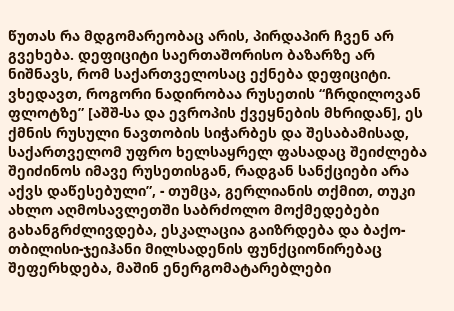წუთას რა მდგომარეობაც არის, პირდაპირ ჩვენ არ გვეხება. დეფიციტი საერთაშორისო ბაზარზე არ ნიშნავს, რომ საქართველოსაც ექნება დეფიციტი. ვხედავთ, როგორი ნადირობაა რუსეთის “ჩრდილოვან ფლოტზე” [აშშ-სა და ევროპის ქვეყნების მხრიდან], ეს ქმნის რუსული ნავთობის სიჭარბეს და შესაბამისად, საქართველომ უფრო ხელსაყრელ ფასადაც შეიძლება შეიძინოს იმავე რუსეთისგან, რადგან სანქციები არა აქვს დაწესებული”, - თუმცა, გერლიანის თქმით, თუკი ახლო აღმოსავლეთში საბრძოლო მოქმედებები გახანგრძლივდება, ესკალაცია გაიზრდება და ბაქო-თბილისი-ჯეიჰანი მილსადენის ფუნქციონირებაც შეფერხდება, მაშინ ენერგომატარებლები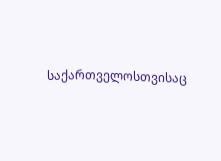საქართველოსთვისაც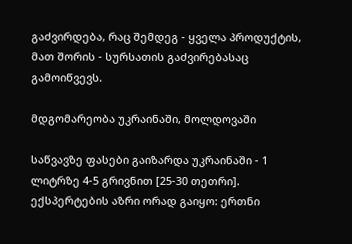გაძვირდება, რაც შემდეგ - ყველა პროდუქტის, მათ შორის - სურსათის გაძვირებასაც გამოიწვევს.

მდგომარეობა უკრაინაში, მოლდოვაში

საწვავზე ფასები გაიზარდა უკრაინაში - 1 ლიტრზე 4-5 გრივნით [25-30 თეთრი]. ექსპერტების აზრი ორად გაიყო: ერთნი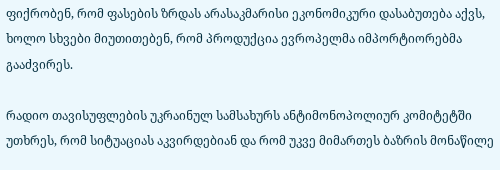ფიქრობენ, რომ ფასების ზრდას არასაკმარისი ეკონომიკური დასაბუთება აქვს, ხოლო სხვები მიუთითებენ, რომ პროდუქცია ევროპელმა იმპორტიორებმა გააძვირეს.

რადიო თავისუფლების უკრაინულ სამსახურს ანტიმონოპოლიურ კომიტეტში უთხრეს, რომ სიტუაციას აკვირდებიან და რომ უკვე მიმართეს ბაზრის მონაწილე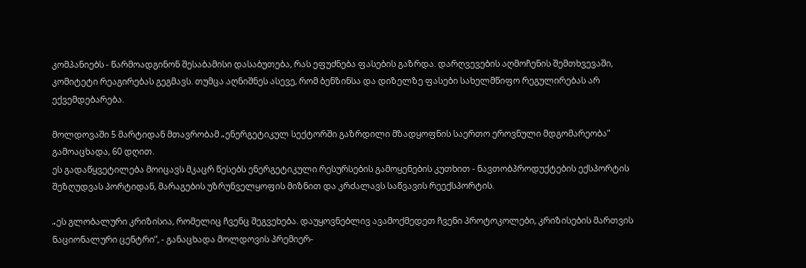კომპანიებს - წარმოადგინონ შესაბამისი დასაბუთება, რას ეფუძნება ფასების გაზრდა. დარღვევების აღმოჩენის შემთხვევაში, კომიტეტი რეაგირებას გეგმავს. თუმცა აღნიშნეს ასევე, რომ ბენზინსა და დიზელზე ფასები სახელმწიფო რეგულირებას არ ექვემდებარება.

მოლდოვაში 5 მარტიდან მთავრობამ „ენერგეტიკულ სექტორში გაზრდილი მზადყოფნის საერთო ეროვნული მდგომარეობა“ გამოაცხადა, 60 დღით.
ეს გადაწყვეტილება მოიცავს მკაცრ წესებს ენერგეტიკული რესურსების გამოყენების კუთხით - ნავთობპროდუქტების ექსპორტის შეზღუდვას პორტიდან, მარაგების უზრუნველყოფის მიზნით და კრძალავს საწვავის რეექსპორტის.

„ეს გლობალური კრიზისია, რომელიც ჩვენც შეგვეხება. დაუყოვნებლივ ავამოქმედეთ ჩვენი პროტოკოლები, კრიზისების მართვის ნაციონალური ცენტრი“, - განაცხადა მოლდოვის პრემიერ-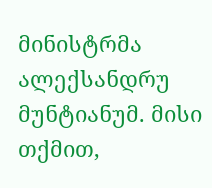მინისტრმა ალექსანდრუ მუნტიანუმ. მისი თქმით,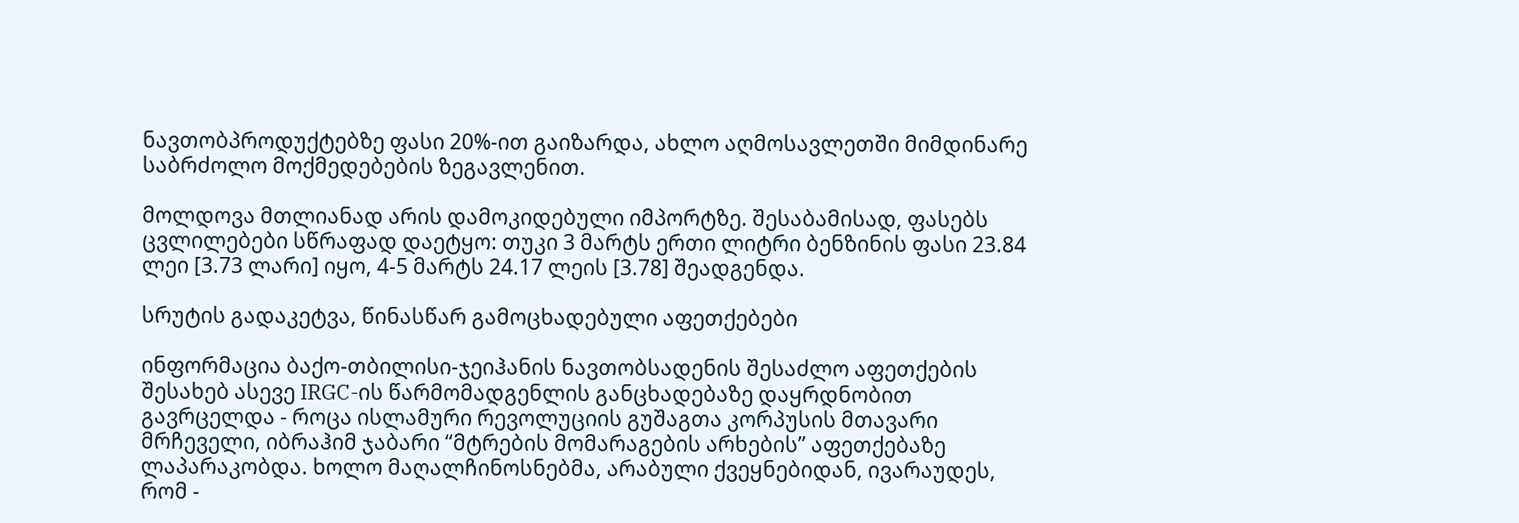ნავთობპროდუქტებზე ფასი 20%-ით გაიზარდა, ახლო აღმოსავლეთში მიმდინარე საბრძოლო მოქმედებების ზეგავლენით.

მოლდოვა მთლიანად არის დამოკიდებული იმპორტზე. შესაბამისად, ფასებს ცვლილებები სწრაფად დაეტყო: თუკი 3 მარტს ერთი ლიტრი ბენზინის ფასი 23.84 ლეი [3.73 ლარი] იყო, 4-5 მარტს 24.17 ლეის [3.78] შეადგენდა.

სრუტის გადაკეტვა, წინასწარ გამოცხადებული აფეთქებები

ინფორმაცია ბაქო-თბილისი-ჯეიჰანის ნავთობსადენის შესაძლო აფეთქების შესახებ ასევე IRGC-ის წარმომადგენლის განცხადებაზე დაყრდნობით გავრცელდა - როცა ისლამური რევოლუციის გუშაგთა კორპუსის მთავარი მრჩეველი, იბრაჰიმ ჯაბარი “მტრების მომარაგების არხების” აფეთქებაზე ლაპარაკობდა. ხოლო მაღალჩინოსნებმა, არაბული ქვეყნებიდან, ივარაუდეს, რომ -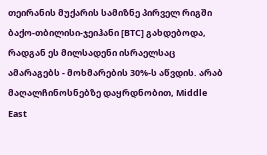თეირანის მუქარის სამიზნე პირველ რიგში ბაქო-თბილისი-ჯეიჰანი [BTC] გახდებოდა, რადგან ეს მილსადენი ისრაელსაც ამარაგებს - მოხმარების 30%-ს აწვდის. არაბ მაღალჩინოსნებზე დაყრდნობით, Middle East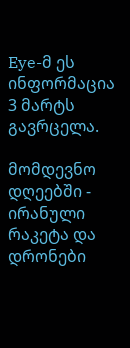Eye-მ ეს ინფორმაცია 3 მარტს გავრცელა.

მომდევნო დღეებში - ირანული რაკეტა და დრონები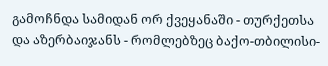გამოჩნდა სამიდან ორ ქვეყანაში - თურქეთსა და აზერბაიჯანს - რომლებზეც ბაქო-თბილისი-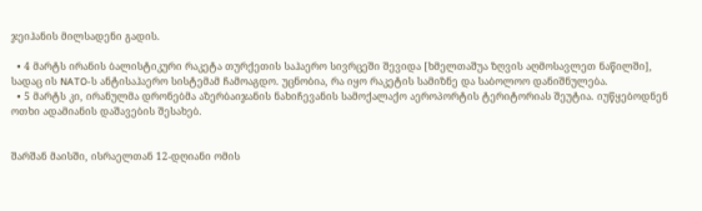ჯეიჰანის მილსადენი გადის.

  • 4 მარტს ირანის ბალისტიკური რაკეტა თურქეთის საჰაერო სივრცეში შევიდა [ხმელთაშუა ზღვის აღმოსავლეთ ნაწილში], სადაც ის NATO-ს ანტისაჰაერო სისტემამ ჩამოაგდო. უცნობია, რა იყო რაკეტის სამიზნე და საბოლოო დანიშნულება.
  • 5 მარტს კი, ირანულმა დრონებმა აზერბაიჯანის ნახიჩევანის სამოქალაქო აეროპორტის ტერიტორიას შეუტია. იუწყებოდნენ ოთხი ადამიანის დაშავების შესახებ.


შარშან მაისში, ისრაელთან 12-დღიანი ომის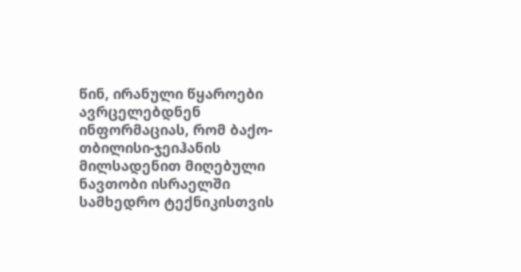წინ, ირანული წყაროები ავრცელებდნენ ინფორმაციას, რომ ბაქო-თბილისი-ჯეიჰანის მილსადენით მიღებული ნავთობი ისრაელში სამხედრო ტექნიკისთვის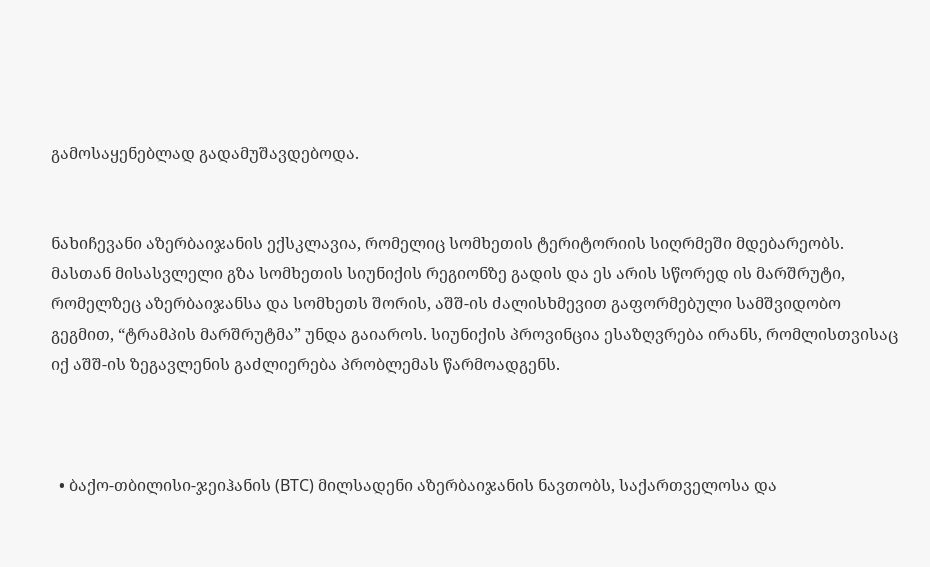გამოსაყენებლად გადამუშავდებოდა.


ნახიჩევანი აზერბაიჯანის ექსკლავია, რომელიც სომხეთის ტერიტორიის სიღრმეში მდებარეობს. მასთან მისასვლელი გზა სომხეთის სიუნიქის რეგიონზე გადის და ეს არის სწორედ ის მარშრუტი, რომელზეც აზერბაიჯანსა და სომხეთს შორის, აშშ-ის ძალისხმევით გაფორმებული სამშვიდობო გეგმით, “ტრამპის მარშრუტმა” უნდა გაიაროს. სიუნიქის პროვინცია ესაზღვრება ირანს, რომლისთვისაც იქ აშშ-ის ზეგავლენის გაძლიერება პრობლემას წარმოადგენს.



  • ბაქო-თბილისი-ჯეიჰანის (BTC) მილსადენი აზერბაიჯანის ნავთობს, საქართველოსა და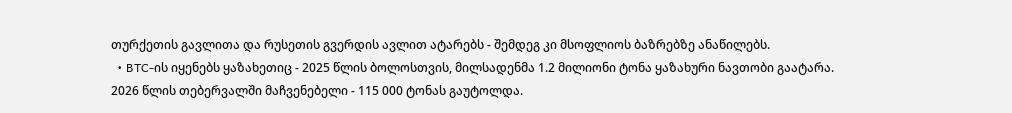თურქეთის გავლითა და რუსეთის გვერდის ავლით ატარებს - შემდეგ კი მსოფლიოს ბაზრებზე ანაწილებს.
  • BTC-ის იყენებს ყაზახეთიც - 2025 წლის ბოლოსთვის, მილსადენმა 1.2 მილიონი ტონა ყაზახური ნავთობი გაატარა. 2026 წლის თებერვალში მაჩვენებელი - 115 000 ტონას გაუტოლდა.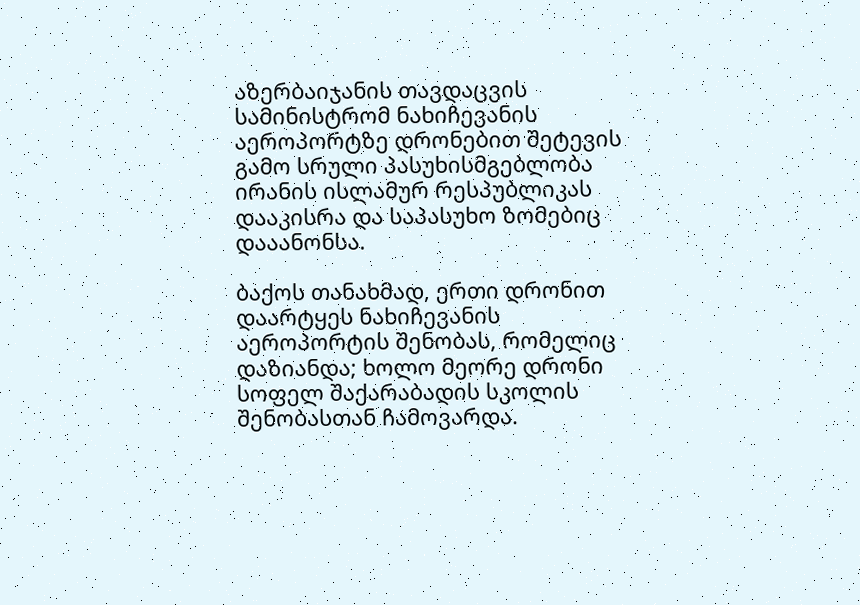აზერბაიჯანის თავდაცვის სამინისტრომ ნახიჩევანის აეროპორტზე დრონებით შეტევის გამო სრული პასუხისმგებლობა ირანის ისლამურ რესპუბლიკას დააკისრა და საპასუხო ზომებიც დააანონსა.

ბაქოს თანახმად, ერთი დრონით დაარტყეს ნახიჩევანის აეროპორტის შენობას, რომელიც დაზიანდა; ხოლო მეორე დრონი სოფელ შაქარაბადის სკოლის შენობასთან ჩამოვარდა.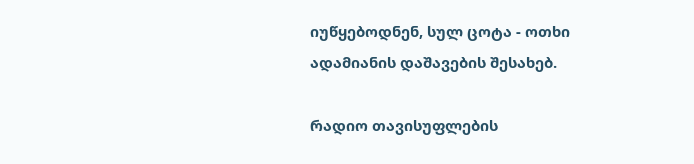იუწყებოდნენ, სულ ცოტა - ოთხი ადამიანის დაშავების შესახებ.

რადიო თავისუფლების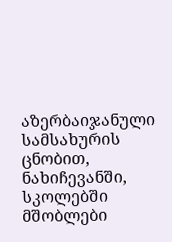აზერბაიჯანული სამსახურის ცნობით, ნახიჩევანში, სკოლებში მშობლები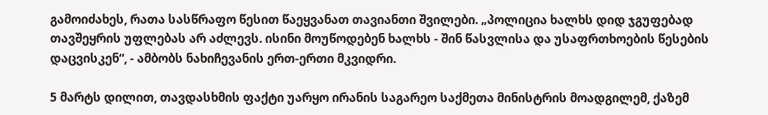გამოიძახეს, რათა სასწრაფო წესით წაეყვანათ თავიანთი შვილები. „პოლიცია ხალხს დიდ ჯგუფებად თავშეყრის უფლებას არ აძლევს. ისინი მოუწოდებენ ხალხს - შინ წასვლისა და უსაფრთხოების წესების დაცვისკენ“, - ამბობს ნახიჩევანის ერთ-ერთი მკვიდრი.

5 მარტს დილით, თავდასხმის ფაქტი უარყო ირანის საგარეო საქმეთა მინისტრის მოადგილემ, ქაზემ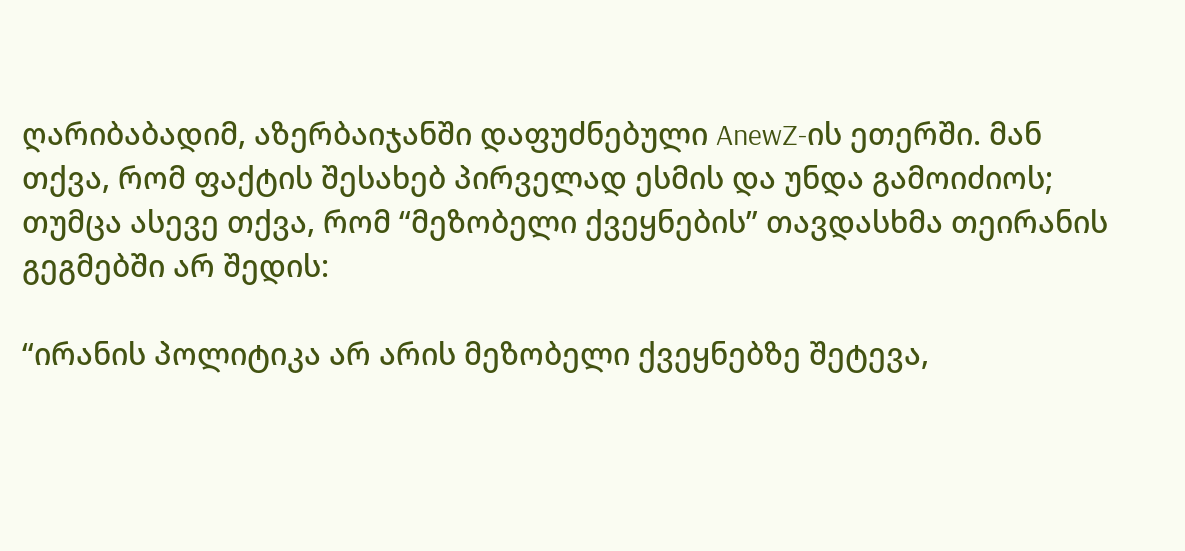ღარიბაბადიმ, აზერბაიჯანში დაფუძნებული AnewZ-ის ეთერში. მან თქვა, რომ ფაქტის შესახებ პირველად ესმის და უნდა გამოიძიოს; თუმცა ასევე თქვა, რომ “მეზობელი ქვეყნების” თავდასხმა თეირანის გეგმებში არ შედის:

“ირანის პოლიტიკა არ არის მეზობელი ქვეყნებზე შეტევა,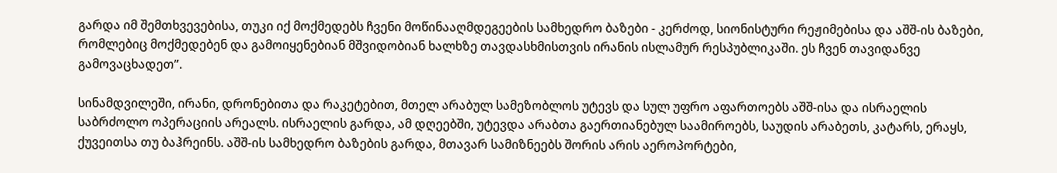გარდა იმ შემთხვევებისა, თუკი იქ მოქმედებს ჩვენი მოწინააღმდეგეების სამხედრო ბაზები - კერძოდ, სიონისტური რეჟიმებისა და აშშ-ის ბაზები, რომლებიც მოქმედებენ და გამოიყენებიან მშვიდობიან ხალხზე თავდასხმისთვის ირანის ისლამურ რესპუბლიკაში. ეს ჩვენ თავიდანვე გამოვაცხადეთ”.

სინამდვილეში, ირანი, დრონებითა და რაკეტებით, მთელ არაბულ სამეზობლოს უტევს და სულ უფრო აფართოებს აშშ-ისა და ისრაელის საბრძოლო ოპერაციის არეალს. ისრაელის გარდა, ამ დღეებში, უტევდა არაბთა გაერთიანებულ საამიროებს, საუდის არაბეთს, კატარს, ერაყს, ქუვეითსა თუ ბაჰრეინს. აშშ-ის სამხედრო ბაზების გარდა, მთავარ სამიზნეებს შორის არის აეროპორტები,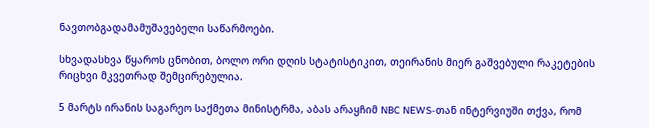ნავთობგადამამუშავებელი საწარმოები.

სხვადასხვა წყაროს ცნობით, ბოლო ორი დღის სტატისტიკით, თეირანის მიერ გაშვებული რაკეტების რიცხვი მკვეთრად შემცირებულია.

5 მარტს ირანის საგარეო საქმეთა მინისტრმა, აბას არაყჩიმ NBC NEWS-თან ინტერვიუში თქვა, რომ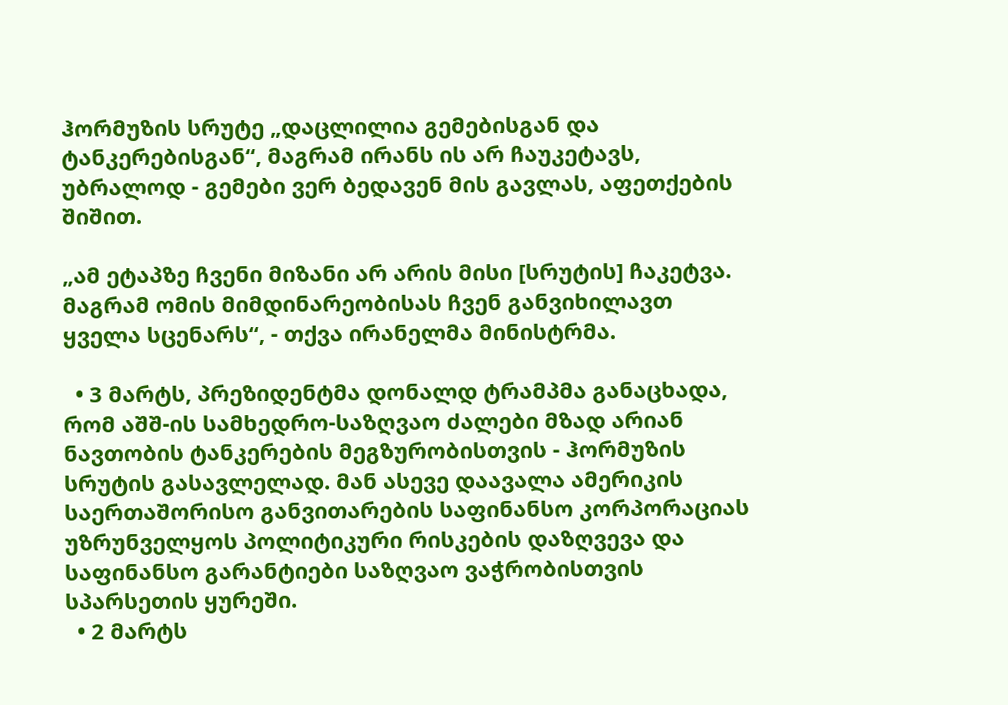ჰორმუზის სრუტე „დაცლილია გემებისგან და ტანკერებისგან“, მაგრამ ირანს ის არ ჩაუკეტავს, უბრალოდ - გემები ვერ ბედავენ მის გავლას, აფეთქების შიშით.

„ამ ეტაპზე ჩვენი მიზანი არ არის მისი [სრუტის] ჩაკეტვა. მაგრამ ომის მიმდინარეობისას ჩვენ განვიხილავთ ყველა სცენარს“, - თქვა ირანელმა მინისტრმა.

  • 3 მარტს, პრეზიდენტმა დონალდ ტრამპმა განაცხადა, რომ აშშ-ის სამხედრო-საზღვაო ძალები მზად არიან ნავთობის ტანკერების მეგზურობისთვის - ჰორმუზის სრუტის გასავლელად. მან ასევე დაავალა ამერიკის საერთაშორისო განვითარების საფინანსო კორპორაციას უზრუნველყოს პოლიტიკური რისკების დაზღვევა და საფინანსო გარანტიები საზღვაო ვაჭრობისთვის სპარსეთის ყურეში.
  • 2 მარტს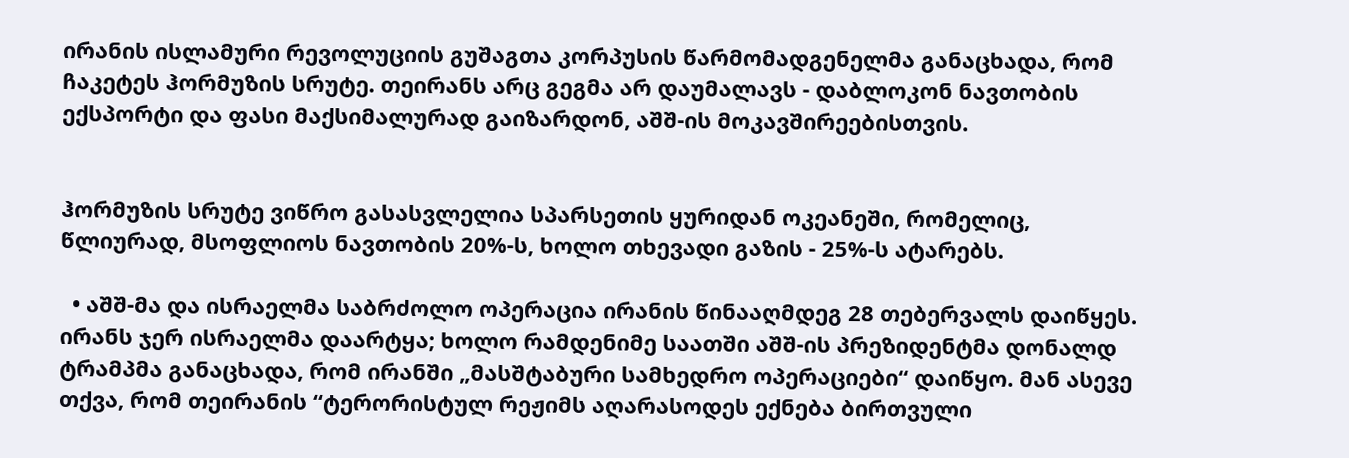ირანის ისლამური რევოლუციის გუშაგთა კორპუსის წარმომადგენელმა განაცხადა, რომ ჩაკეტეს ჰორმუზის სრუტე. თეირანს არც გეგმა არ დაუმალავს - დაბლოკონ ნავთობის ექსპორტი და ფასი მაქსიმალურად გაიზარდონ, აშშ-ის მოკავშირეებისთვის.


ჰორმუზის სრუტე ვიწრო გასასვლელია სპარსეთის ყურიდან ოკეანეში, რომელიც, წლიურად, მსოფლიოს ნავთობის 20%-ს, ხოლო თხევადი გაზის - 25%-ს ატარებს.

  • აშშ-მა და ისრაელმა საბრძოლო ოპერაცია ირანის წინააღმდეგ 28 თებერვალს დაიწყეს. ირანს ჯერ ისრაელმა დაარტყა; ხოლო რამდენიმე საათში აშშ-ის პრეზიდენტმა დონალდ ტრამპმა განაცხადა, რომ ირანში „მასშტაბური სამხედრო ოპერაციები“ დაიწყო. მან ასევე თქვა, რომ თეირანის “ტერორისტულ რეჟიმს აღარასოდეს ექნება ბირთვული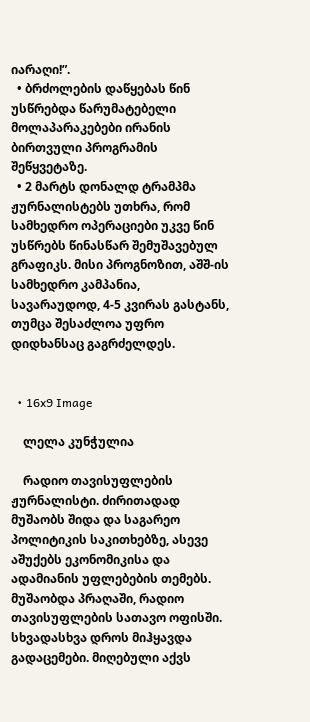იარაღი!”.
  • ბრძოლების დაწყებას წინ უსწრებდა წარუმატებელი მოლაპარაკებები ირანის ბირთვული პროგრამის შეწყვეტაზე.
  • 2 მარტს დონალდ ტრამპმა ჟურნალისტებს უთხრა, რომ სამხედრო ოპერაციები უკვე წინ უსწრებს წინასწარ შემუშავებულ გრაფიკს. მისი პროგნოზით, აშშ-ის სამხედრო კამპანია, სავარაუდოდ, 4-5 კვირას გასტანს, თუმცა შესაძლოა უფრო დიდხანსაც გაგრძელდეს.


  • 16x9 Image

    ლელა კუნჭულია

    რადიო თავისუფლების ჟურნალისტი. ძირითადად მუშაობს შიდა და საგარეო პოლიტიკის საკითხებზე, ასევე აშუქებს ეკონომიკისა და ადამიანის უფლებების თემებს. მუშაობდა პრაღაში, რადიო თავისუფლების სათავო ოფისში. სხვადასხვა დროს მიჰყავდა გადაცემები. მიღებული აქვს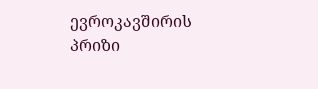ევროკავშირის პრიზი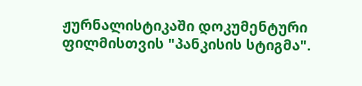ჟურნალისტიკაში დოკუმენტური ფილმისთვის "პანკისის სტიგმა".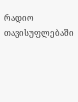რადიო თავისუფლებაში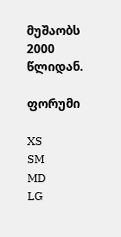მუშაობს 2000 წლიდან.

ფორუმი

XS
SM
MD
LG